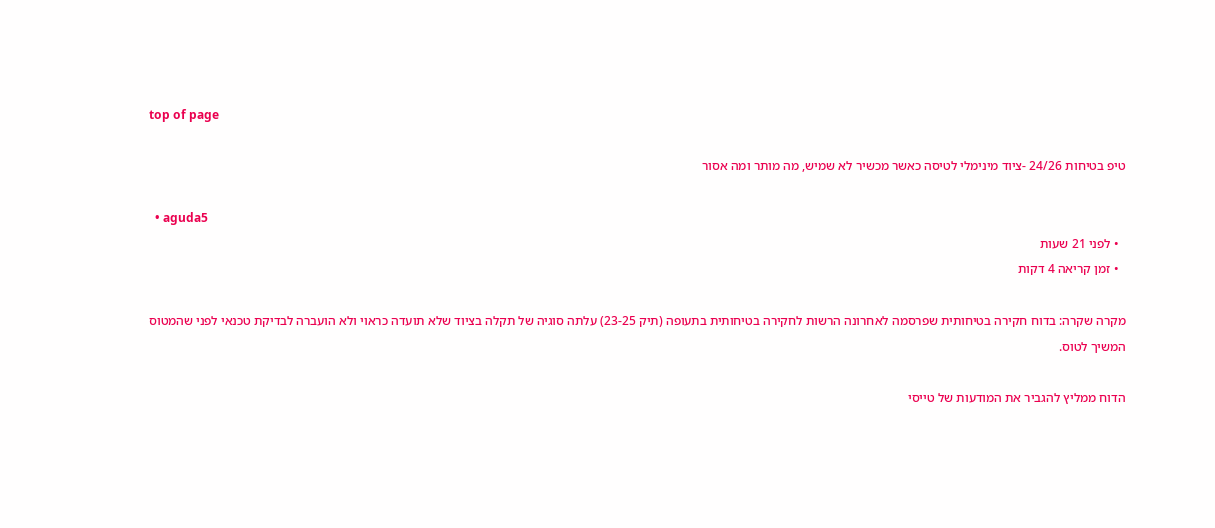top of page

טיפ בטיחות 24/26 -ציוד מינימלי לטיסה כאשר מכשיר לא שמיש, מה מותר ומה אסור

  • aguda5
  • לפני 21 שעות
  • זמן קריאה 4 דקות

מקרה שקרה: בדוח חקירה בטיחותית שפרסמה לאחרונה הרשות לחקירה בטיחותית בתעופה (תיק 23-25) עלתה סוגיה של תקלה בציוד שלא תועדה כראוי ולא הועברה לבדיקת טכנאי לפני שהמטוס המשיך לטוס.

הדוח ממליץ להגביר את המודעות של טייסי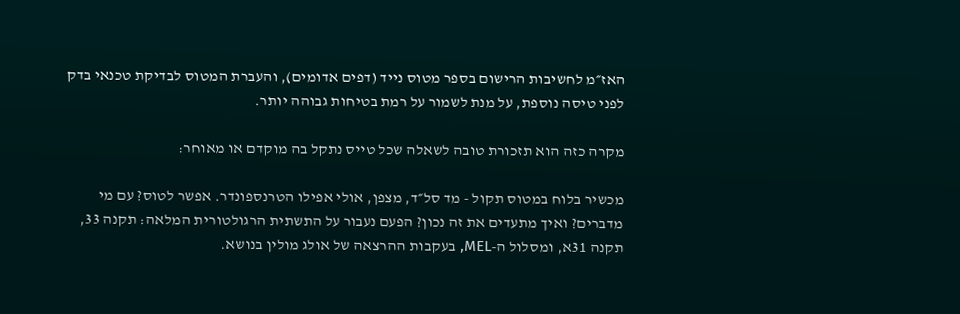האז״מ לחשיבות הרישום בספר מטוס נייד (דפים אדומים), והעברת המטוס לבדיקת טכנאי בדק לפני טיסה נוספת, על מנת לשמור על רמת בטיחות גבוהה יותר.

מקרה כזה הוא תזכורת טובה לשאלה שכל טייס נתקל בה מוקדם או מאוחר:

מכשיר בלוח במטוס תקול - מד סל״ד, מצפן, אולי אפילו הטרנספונדר. אפשר לטוס? עם מי מדברים? ואיך מתעדים את זה נכון? הפעם נעבור על התשתית הרגולטורית המלאה: תקנה 33, תקנה 31א, ומסלול ה-MEL, בעקבות ההרצאה של אולג מולין בנושא.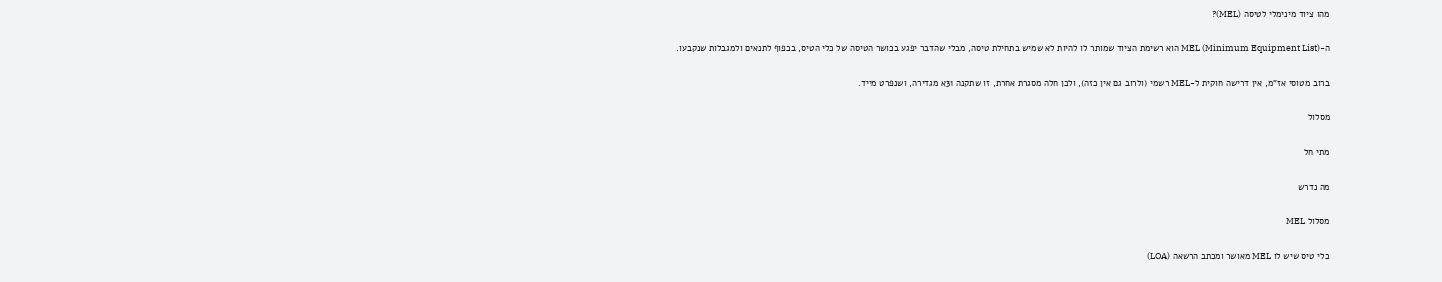מהו ציוד מינימלי לטיסה (MEL)?

ה-MEL (Minimum Equipment List) הוא רשימת הציוד שמותר לו להיות לא שמיש בתחילת טיסה, מבלי שהדבר יפגע בכושר הטיסה של כלי הטיס, בכפוף לתנאים ולמגבלות שנקבעו.

ברוב מטוסי אז"מ, אין דרישה חוקית ל-MEL רשמי (ולרוב גם אין כזה), ולכן חלה מסגרת אחרת, זו שתקנה 31א מגדירה, ושנפרט מייד.

מסלול

מתי חל

מה נדרש

מסלול MEL

כלי טיס שיש לו MEL מאושר ומכתב הרשאה (LOA)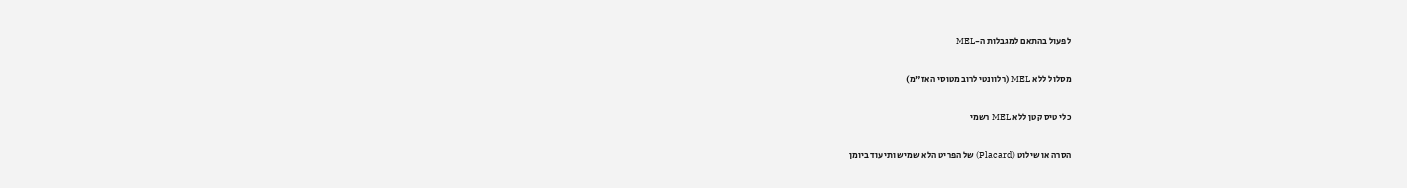לפעול בהתאם למגבלות ה-MEL

מסלול ללא MEL (רלוונטי לרוב מטוסי האז"מ)

כלי טיס קטן ללא MEL רשמי

הסרה או שילוט (Placard) של הפריט הלא שמיש ותיעוד ביומן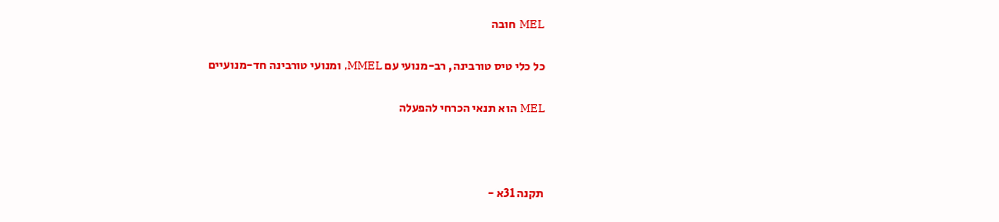MEL חובה

כל כלי טיס טורבינה, רב-מנועי עם MMEL, ומנועי טורבינה חד-מנועיים

MEL הוא תנאי הכרחי להפעלה



תקנה 31א -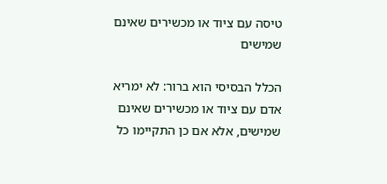טיסה עם ציוד או מכשירים שאינם שמישים

הכלל הבסיסי הוא ברור: לא ימריא אדם עם ציוד או מכשירים שאינם שמישים, אלא אם כן התקיימו כל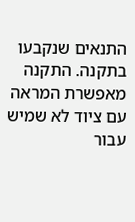התנאים שנקבעו בתקנה. התקנה מאפשרת המראה עם ציוד לא שמיש עבור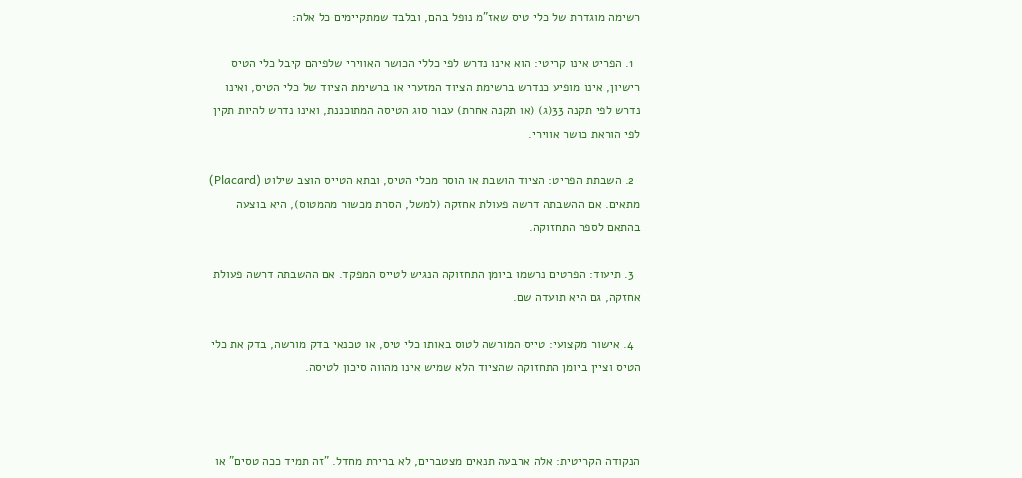רשימה מוגדרת של כלי טיס שאז"מ נופל בהם, ובלבד שמתקיימים כל אלה:

  1. הפריט אינו קריטי: הוא אינו נדרש לפי כללי הכושר האווירי שלפיהם קיבל כלי הטיס רישיון, אינו מופיע כנדרש ברשימת הציוד המזערי או ברשימת הציוד של כלי הטיס, ואינו נדרש לפי תקנה 33(ג) (או תקנה אחרת) עבור סוג הטיסה המתוכננת, ואינו נדרש להיות תקין לפי הוראת כושר אווירי.

  2. השבתת הפריט: הציוד הושבת או הוסר מכלי הטיס, ובתא הטייס הוצב שילוט (Placard) מתאים. אם ההשבתה דרשה פעולת אחזקה (למשל, הסרת מכשור מהמטוס), היא בוצעה בהתאם לספר התחזוקה.

  3. תיעוד: הפרטים נרשמו ביומן התחזוקה הנגיש לטייס המפקד. אם ההשבתה דרשה פעולת אחזקה, גם היא תועדה שם.

  4. אישור מקצועי: טייס המורשה לטוס באותו כלי טיס, או טכנאי בדק מורשה, בדק את כלי הטיס וציין ביומן התחזוקה שהציוד הלא שמיש אינו מהווה סיכון לטיסה.



הנקודה הקריטית: אלה ארבעה תנאים מצטברים, לא ברירת מחדל. "זה תמיד ככה טסים" או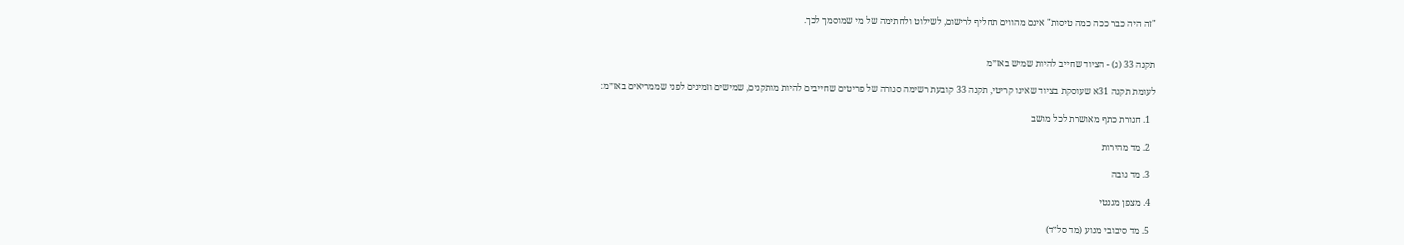"זה היה כבר ככה כמה טיסות" אינם מהווים תחליף לרישום, לשילוט ולחתימה של מי שמוסמך לכך.


תקנה 33 (ג) - הציוד שחייב להיות שמיש באז״מ

לעומת תקנה 31א שעוסקת בציוד שאינו קריטי, תקנה 33 קובעת רשימה סגורה של פריטים שחייבים להיות מותקנים, שמישים וזמינים לפני שממריאים באז״מ:

  1. חגורת כתף מאושרת לכל מושב

  2. מד מהירות

  3. מד גובה

  4. מצפן מגנטי

  5. מד סיבובי מנוע (מד סל״ד)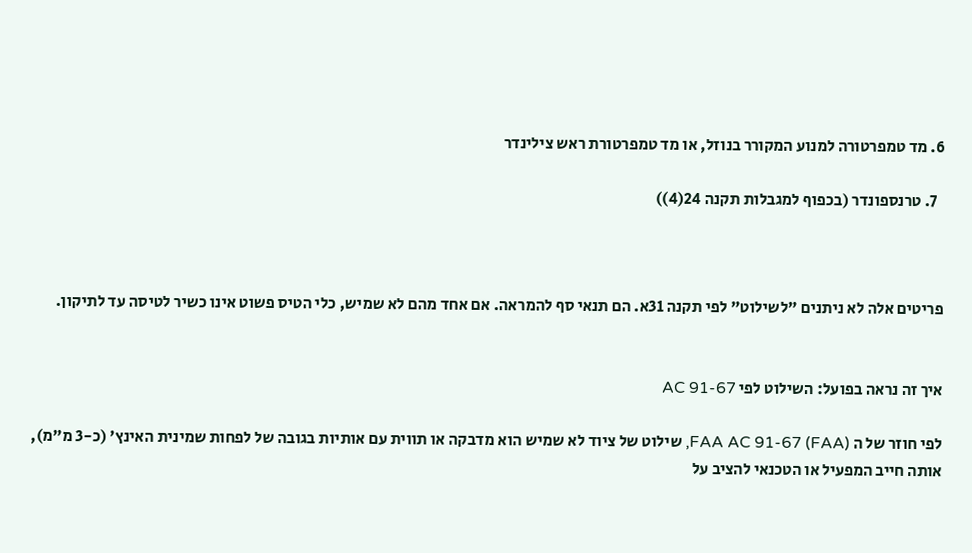6. מד טמפרטורה למנוע המקורר בנוזל, או מד טמפרטורת ראש צילינדר

  7. טרנספונדר (בכפוף למגבלות תקנה 24(4))



פריטים אלה לא ניתנים "לשילוט" לפי תקנה 31א. הם תנאי סף להמראה. אם אחד מהם לא שמיש, כלי הטיס פשוט אינו כשיר לטיסה עד לתיקון.


איך זה נראה בפועל: השילוט לפי AC 91-67

לפי חוזר של ה FAA AC 91-67 (FAA), שילוט של ציוד לא שמיש הוא מדבקה או תווית עם אותיות בגובה של לפחות שמינית האינץ' (כ-3 מ"מ), אותה חייב המפעיל או הטכנאי להציב על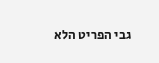גבי הפריט הלא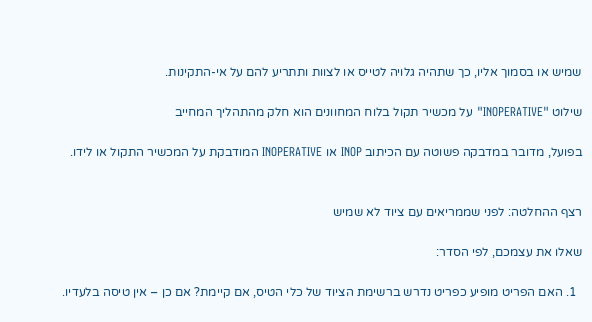שמיש או בסמוך אליו, כך שתהיה גלויה לטייס או לצוות ותתריע להם על אי-התקינות.

שילוט "INOPERATIVE" על מכשיר תקול בלוח המחוונים הוא חלק מהתהליך המחייב

בפועל, מדובר במדבקה פשוטה עם הכיתוב INOP או INOPERATIVE המודבקת על המכשיר התקול או לידו.


רצף ההחלטה: לפני שממריאים עם ציוד לא שמיש

שאלו את עצמכם, לפי הסדר:

  1. האם הפריט מופיע כפריט נדרש ברשימת הציוד של כלי הטיס, אם קיימת? אם כן – אין טיסה בלעדיו.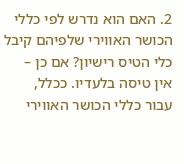2. האם הוא נדרש לפי כללי הכושר האווירי שלפיהם קיבל כלי הטיס רישיון? אם כן – אין טיסה בלעדיו. ככלל, עבור כללי הכושר האווירי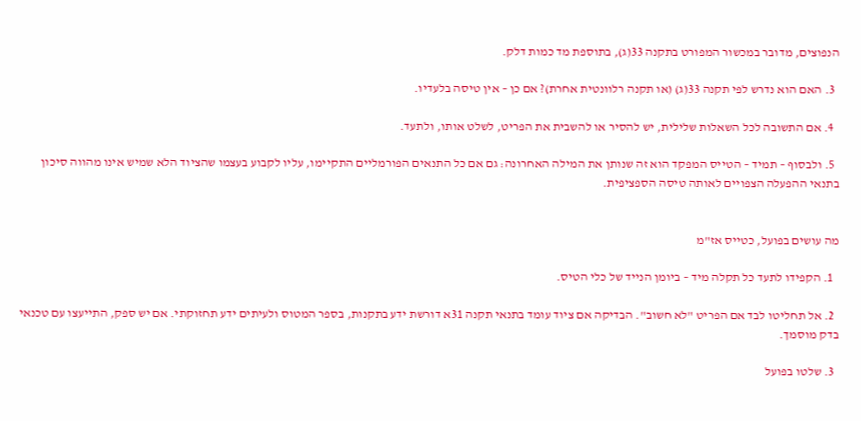הנפוצים, מדובר במכשור המפורט בתקנה 33(ג), בתוספת מד כמות דלק.

  3. האם הוא נדרש לפי תקנה 33(ג) (או תקנה רלוונטית אחרת)? אם כן – אין טיסה בלעדיו.

  4. אם התשובה לכל השאלות שלילית, יש להסיר או להשבית את הפריט, לשלט אותו, ולתעד.

  5. ולבסוף – תמיד – הטייס המפקד הוא זה שנותן את המילה האחרונה: גם אם כל התנאים הפורמליים התקיימו, עליו לקבוע בעצמו שהציוד הלא שמיש אינו מהווה סיכון בתנאי ההפעלה הצפויים לאותה טיסה הספציפית.


מה עושים בפועל, כטייס אז"מ

  1. הקפידו לתעד כל תקלה מיד – ביומן הנייד של כלי הטיס.

  2. אל תחליטו לבד אם הפריט "לא חשוב". הבדיקה אם ציוד עומד בתנאי תקנה 31א דורשת ידע בתקנות, בספר המטוס ולעיתים ידע תחזוקתי. אם יש ספק, התייעצו עם טכנאי בדק מוסמך.

  3. שלטו בפועל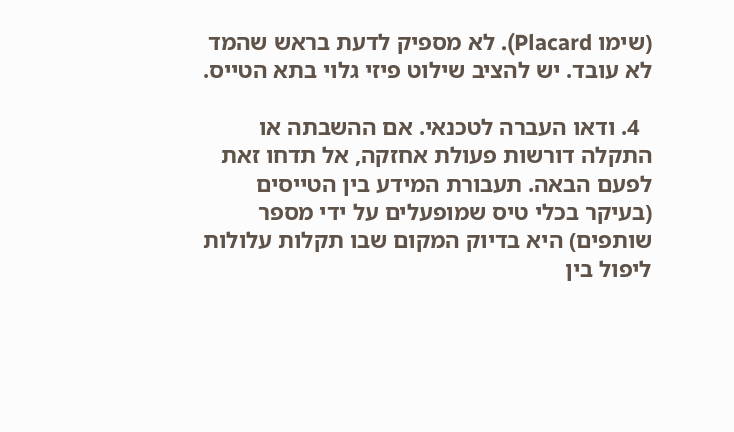(שימו Placard). לא מספיק לדעת בראש שהמד לא עובד. יש להציב שילוט פיזי גלוי בתא הטייס.

  4. ודאו העברה לטכנאי. אם ההשבתה או התקלה דורשות פעולת אחזקה, אל תדחו זאת לפעם הבאה. תעבורת המידע בין הטייסים (בעיקר בכלי טיס שמופעלים על ידי מספר שותפים) היא בדיוק המקום שבו תקלות עלולות ליפול בין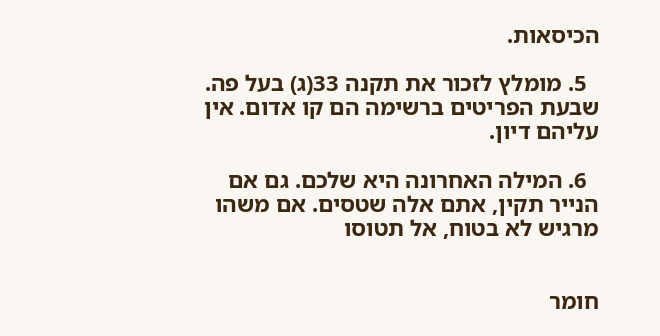הכיסאות.

  5. מומלץ לזכור את תקנה 33(ג) בעל פה. שבעת הפריטים ברשימה הם קו אדום. אין עליהם דיון.

  6. המילה האחרונה היא שלכם. גם אם הנייר תקין, אתם אלה שטסים. אם משהו מרגיש לא בטוח, אל תטוסו


חומר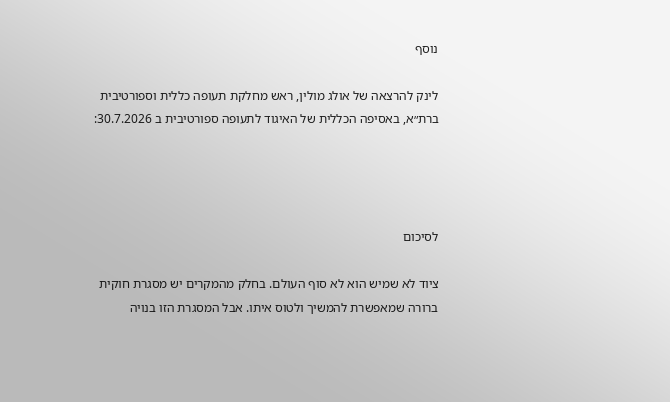נוסף

לינק להרצאה של אולג מולין, ראש מחלקת תעופה כללית וספורטיבית ברת״א, באסיפה הכללית של האיגוד לתעופה ספורטיבית ב 30.7.2026:




לסיכום

ציוד לא שמיש הוא לא סוף העולם. בחלק מהמקרים יש מסגרת חוקית ברורה שמאפשרת להמשיך ולטוס איתו. אבל המסגרת הזו בנויה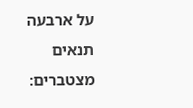על ארבעה תנאים מצטברים: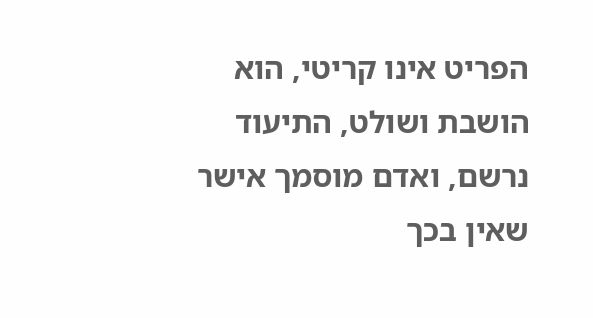הפריט אינו קריטי, הוא הושבת ושולט, התיעוד נרשם, ואדם מוסמך אישר שאין בכך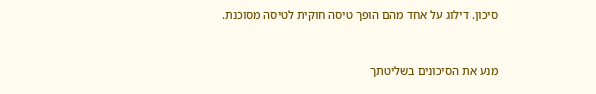סיכון. דילוג על אחד מהם הופך טיסה חוקית לטיסה מסוכנת.



מנע את הסיכונים בשליטתך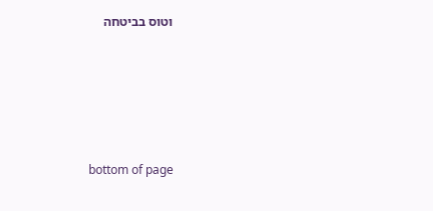וטוס בביטחה







bottom of page